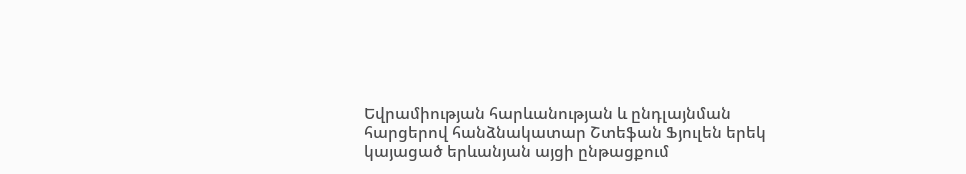Եվրամիության հարևանության և ընդլայնման հարցերով հանձնակատար Շտեֆան Ֆյուլեն երեկ կայացած երևանյան այցի ընթացքում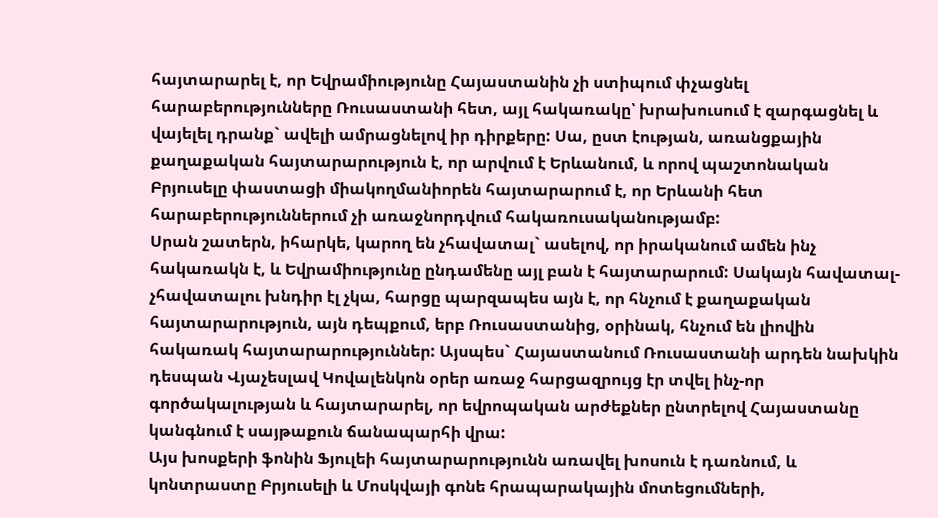հայտարարել է, որ Եվրամիությունը Հայաստանին չի ստիպում փչացնել հարաբերությունները Ռուսաստանի հետ, այլ հակառակը՝ խրախուսում է զարգացնել և վայելել դրանք` ավելի ամրացնելով իր դիրքերը: Սա, ըստ էության, առանցքային քաղաքական հայտարարություն է, որ արվում է Երևանում, և որով պաշտոնական Բրյուսելը փաստացի միակողմանիորեն հայտարարում է, որ Երևանի հետ հարաբերություններում չի առաջնորդվում հակառուսականությամբ:
Սրան շատերն, իհարկե, կարող են չհավատալ` ասելով, որ իրականում ամեն ինչ հակառակն է, և Եվրամիությունը ընդամենը այլ բան է հայտարարում: Սակայն հավատալ-չհավատալու խնդիր էլ չկա, հարցը պարզապես այն է, որ հնչում է քաղաքական հայտարարություն, այն դեպքում, երբ Ռուսաստանից, օրինակ, հնչում են լիովին հակառակ հայտարարություններ: Այսպես` Հայաստանում Ռուսաստանի արդեն նախկին դեսպան Վյաչեսլավ Կովալենկոն օրեր առաջ հարցազրույց էր տվել ինչ-որ գործակալության և հայտարարել, որ եվրոպական արժեքներ ընտրելով Հայաստանը կանգնում է սայթաքուն ճանապարհի վրա:
Այս խոսքերի ֆոնին Ֆյուլեի հայտարարությունն առավել խոսուն է դառնում, և կոնտրաստը Բրյուսելի և Մոսկվայի գոնե հրապարակային մոտեցումների,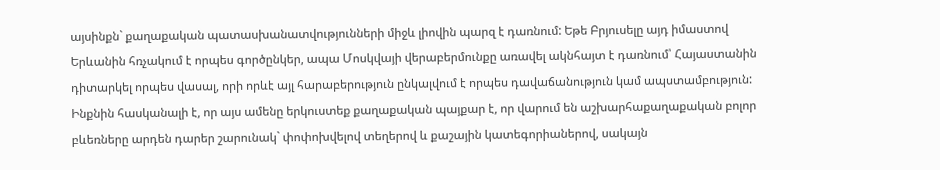այսինքն` քաղաքական պատասխանատվությունների միջև լիովին պարզ է դառնում: Եթե Բրյուսելը այդ իմաստով Երևանին հռչակում է որպես գործընկեր, ապա Մոսկվայի վերաբերմունքը առավել ակնհայտ է դառնում՝ Հայաստանին դիտարկել որպես վասալ, որի որևէ այլ հարաբերություն ընկալվում է որպես դավաճանություն կամ ապստամբություն:
Ինքնին հասկանալի է, որ այս ամենը երկուստեք քաղաքական պայքար է, որ վարում են աշխարհաքաղաքական բոլոր բևեռները արդեն դարեր շարունակ` փոփոխվելով տեղերով և քաշային կատեգորիաներով, սակայն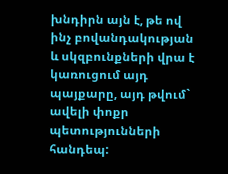խնդիրն այն է, թե ով ինչ բովանդակության և սկզբունքների վրա է կառուցում այդ պայքարը, այդ թվում` ավելի փոքր պետությունների հանդեպ: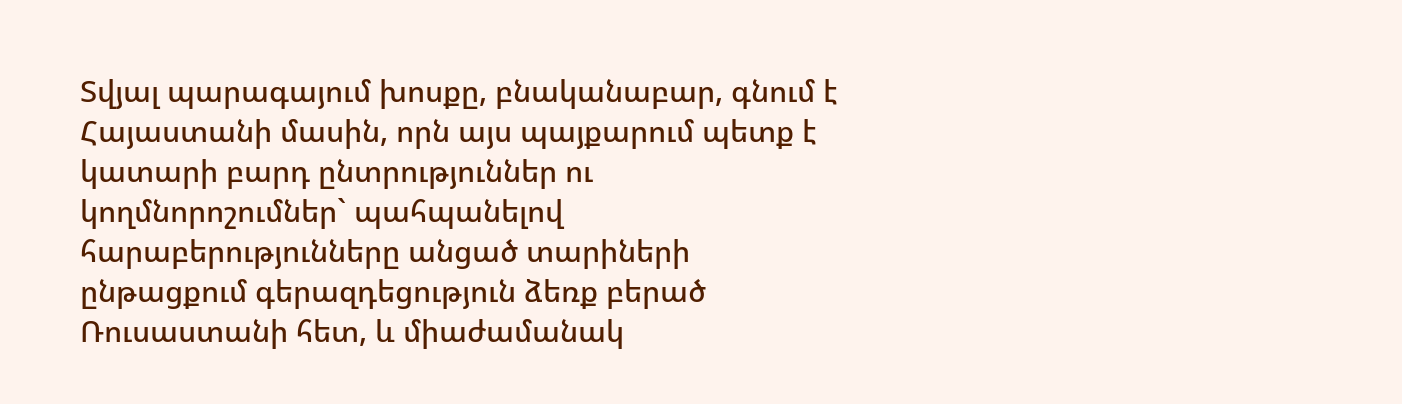Տվյալ պարագայում խոսքը, բնականաբար, գնում է Հայաստանի մասին, որն այս պայքարում պետք է կատարի բարդ ընտրություններ ու կողմնորոշումներ` պահպանելով հարաբերությունները անցած տարիների ընթացքում գերազդեցություն ձեռք բերած Ռուսաստանի հետ, և միաժամանակ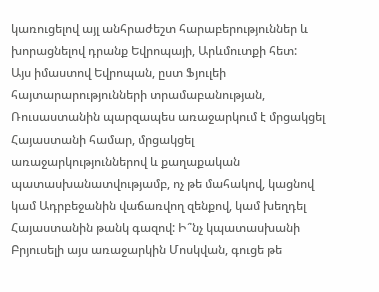կառուցելով այլ անհրաժեշտ հարաբերություններ և խորացնելով դրանք Եվրոպայի, Արևմուտքի հետ:
Այս իմաստով Եվրոպան, ըստ Ֆյուլեի հայտարարությունների տրամաբանության, Ռուսաստանին պարզապես առաջարկում է մրցակցել Հայաստանի համար, մրցակցել առաջարկություններով և քաղաքական պատասխանատվությամբ, ոչ թե մահակով, կացնով կամ Ադրբեջանին վաճառվող զենքով, կամ խեղդել Հայաստանին թանկ գազով: Ի՞նչ կպատասխանի Բրյուսելի այս առաջարկին Մոսկվան, գուցե թե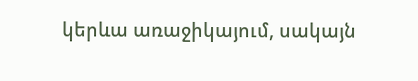կերևա առաջիկայում, սակայն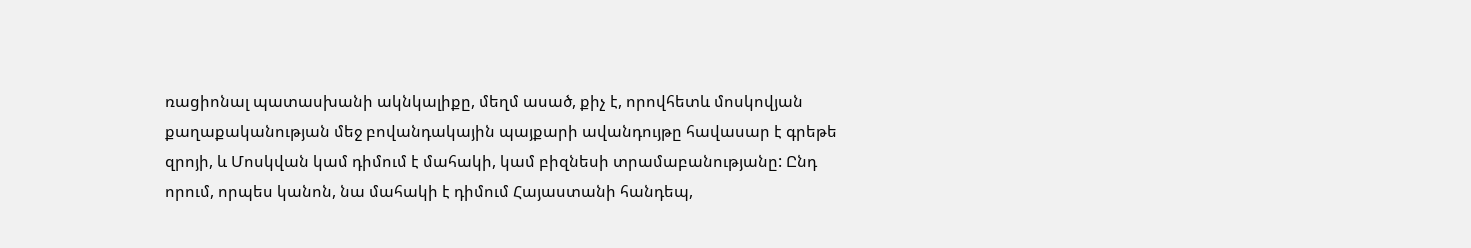ռացիոնալ պատասխանի ակնկալիքը, մեղմ ասած, քիչ է, որովհետև մոսկովյան քաղաքականության մեջ բովանդակային պայքարի ավանդույթը հավասար է գրեթե զրոյի, և Մոսկվան կամ դիմում է մահակի, կամ բիզնեսի տրամաբանությանը: Ընդ որում, որպես կանոն, նա մահակի է դիմում Հայաստանի հանդեպ,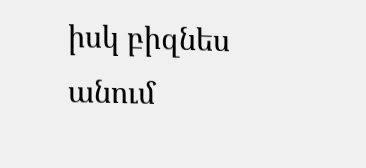իսկ բիզնես անում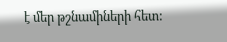է մեր թշնամիների հետ: